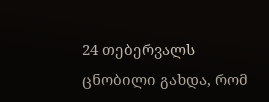24 თებერვალს ცნობილი გახდა, რომ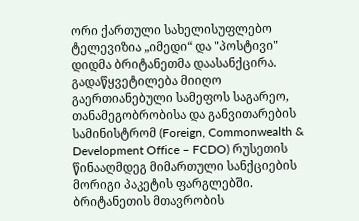ორი ქართული სახელისუფლებო ტელევიზია „იმედი“ და "პოსტივი" დიდმა ბრიტანეთმა დაასანქცირა. გადაწყვეტილება მიიღო გაერთიანებული სამეფოს საგარეო, თანამეგობრობისა და განვითარების სამინისტრომ (Foreign, Commonwealth & Development Office – FCDO) რუსეთის წინააღმდეგ მიმართული სანქციების მორიგი პაკეტის ფარგლებში.
ბრიტანეთის მთავრობის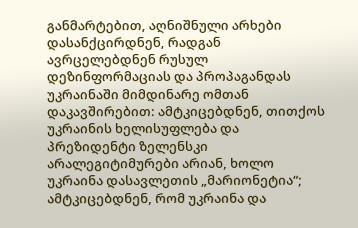განმარტებით, აღნიშნული არხები დასანქცირდნენ, რადგან ავრცელებდნენ რუსულ დეზინფორმაციას და პროპაგანდას უკრაინაში მიმდინარე ომთან დაკავშირებით: ამტკიცებდნენ, თითქოს უკრაინის ხელისუფლება და პრეზიდენტი ზელენსკი არალეგიტიმურები არიან, ხოლო უკრაინა დასავლეთის „მარიონეტია“; ამტკიცებდნენ, რომ უკრაინა და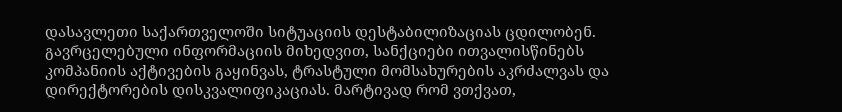დასავლეთი საქართველოში სიტუაციის დესტაბილიზაციას ცდილობენ.
გავრცელებული ინფორმაციის მიხედვით, სანქციები ითვალისწინებს კომპანიის აქტივების გაყინვას, ტრასტული მომსახურების აკრძალვას და დირექტორების დისკვალიფიკაციას. მარტივად რომ ვთქვათ,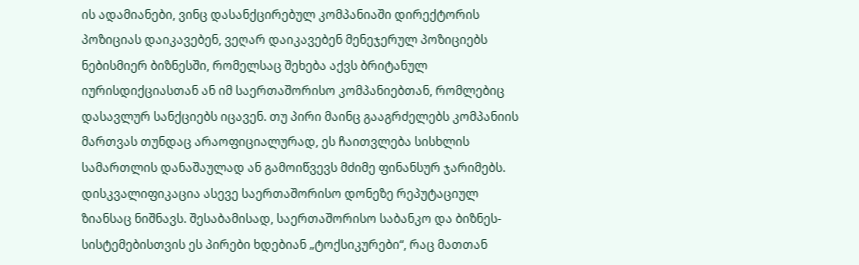ის ადამიანები, ვინც დასანქცირებულ კომპანიაში დირექტორის პოზიციას დაიკავებენ, ვეღარ დაიკავებენ მენეჯერულ პოზიციებს ნებისმიერ ბიზნესში, რომელსაც შეხება აქვს ბრიტანულ იურისდიქციასთან ან იმ საერთაშორისო კომპანიებთან, რომლებიც დასავლურ სანქციებს იცავენ. თუ პირი მაინც გააგრძელებს კომპანიის მართვას თუნდაც არაოფიციალურად, ეს ჩაითვლება სისხლის სამართლის დანაშაულად ან გამოიწვევს მძიმე ფინანსურ ჯარიმებს. დისკვალიფიკაცია ასევე საერთაშორისო დონეზე რეპუტაციულ ზიანსაც ნიშნავს. შესაბამისად, საერთაშორისო საბანკო და ბიზნეს-სისტემებისთვის ეს პირები ხდებიან „ტოქსიკურები“, რაც მათთან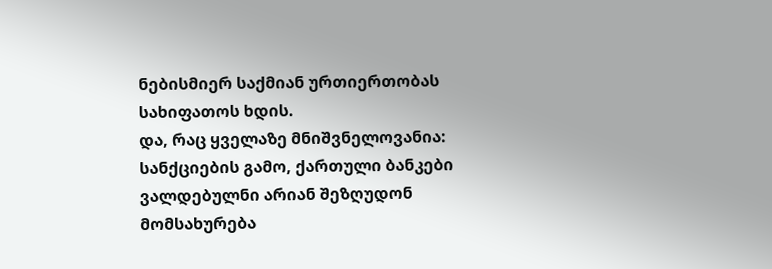ნებისმიერ საქმიან ურთიერთობას სახიფათოს ხდის.
და, რაც ყველაზე მნიშვნელოვანია: სანქციების გამო, ქართული ბანკები ვალდებულნი არიან შეზღუდონ მომსახურება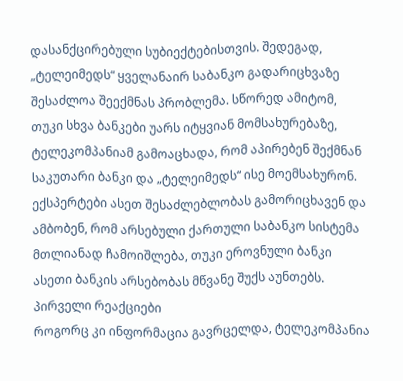დასანქცირებული სუბიექტებისთვის. შედეგად, „ტელეიმედს“ ყველანაირ საბანკო გადარიცხვაზე შესაძლოა შეექმნას პრობლემა. სწორედ ამიტომ, თუკი სხვა ბანკები უარს იტყვიან მომსახურებაზე, ტელეკომპანიამ გამოაცხადა, რომ აპირებენ შექმნან საკუთარი ბანკი და „ტელეიმედს“ ისე მოემსახურონ. ექსპერტები ასეთ შესაძლებლობას გამორიცხავენ და ამბობენ, რომ არსებული ქართული საბანკო სისტემა მთლიანად ჩამოიშლება, თუკი ეროვნული ბანკი ასეთი ბანკის არსებობას მწვანე შუქს აუნთებს.
პირველი რეაქციები
როგორც კი ინფორმაცია გავრცელდა, ტელეკომპანია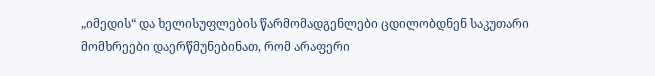„იმედის“ და ხელისუფლების წარმომადგენლები ცდილობდნენ საკუთარი მომხრეები დაერწმუნებინათ, რომ არაფერი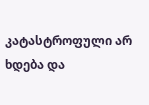კატასტროფული არ ხდება და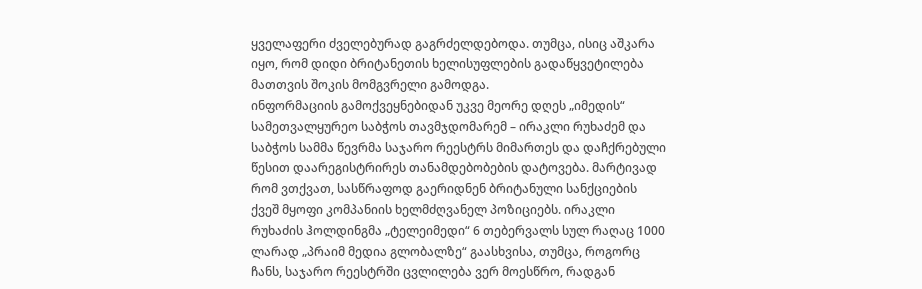ყველაფერი ძველებურად გაგრძელდებოდა. თუმცა, ისიც აშკარა იყო, რომ დიდი ბრიტანეთის ხელისუფლების გადაწყვეტილება მათთვის შოკის მომგვრელი გამოდგა.
ინფორმაციის გამოქვეყნებიდან უკვე მეორე დღეს „იმედის“ სამეთვალყურეო საბჭოს თავმჯდომარემ – ირაკლი რუხაძემ და საბჭოს სამმა წევრმა საჯარო რეესტრს მიმართეს და დაჩქრებული წესით დაარეგისტრირეს თანამდებობების დატოვება. მარტივად რომ ვთქვათ, სასწრაფოდ გაერიდნენ ბრიტანული სანქციების ქვეშ მყოფი კომპანიის ხელმძღვანელ პოზიციებს. ირაკლი რუხაძის ჰოლდინგმა „ტელეიმედი“ 6 თებერვალს სულ რაღაც 1000 ლარად „პრაიმ მედია გლობალზე“ გაასხვისა, თუმცა, როგორც ჩანს, საჯარო რეესტრში ცვლილება ვერ მოესწრო, რადგან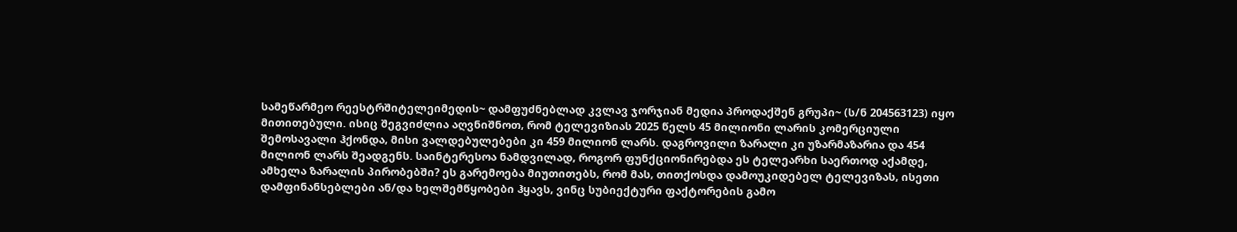სამეწარმეო რეესტრშიტელეიმედის~ დამფუძნებლად კვლავ ჯორჯიან მედია პროდაქშენ გრუპი~ (ს/ნ 204563123) იყო მითითებული. ისიც შეგვიძლია აღვნიშნოთ, რომ ტელევიზიას 2025 წელს 45 მილიონი ლარის კომერციული შემოსავალი ჰქონდა, მისი ვალდებულებები კი 459 მილიონ ლარს. დაგროვილი ზარალი კი უზარმაზარია და 454 მილიონ ლარს შეადგენს. საინტერესოა ნამდვილად, როგორ ფუნქციონირებდა ეს ტელეარხი საერთოდ აქამდე, ამხელა ზარალის პირობებში? ეს გარემოება მიუთითებს, რომ მას, თითქოსდა დამოუკიდებელ ტელევიზას, ისეთი დამფინანსებლები ან/და ხელშემწყობები ჰყავს, ვინც სუბიექტური ფაქტორების გამო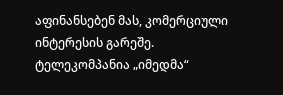აფინანსებენ მას, კომერციული ინტერესის გარეშე.
ტელეკომპანია „იმედმა“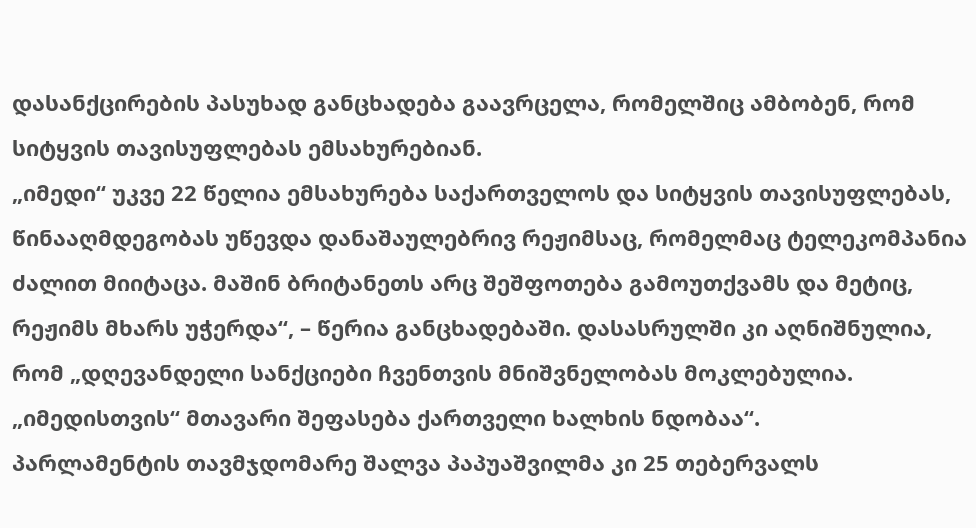დასანქცირების პასუხად განცხადება გაავრცელა, რომელშიც ამბობენ, რომ სიტყვის თავისუფლებას ემსახურებიან.
„იმედი“ უკვე 22 წელია ემსახურება საქართველოს და სიტყვის თავისუფლებას, წინააღმდეგობას უწევდა დანაშაულებრივ რეჟიმსაც, რომელმაც ტელეკომპანია ძალით მიიტაცა. მაშინ ბრიტანეთს არც შეშფოთება გამოუთქვამს და მეტიც, რეჟიმს მხარს უჭერდა“, – წერია განცხადებაში. დასასრულში კი აღნიშნულია, რომ „დღევანდელი სანქციები ჩვენთვის მნიშვნელობას მოკლებულია. „იმედისთვის“ მთავარი შეფასება ქართველი ხალხის ნდობაა“.
პარლამენტის თავმჯდომარე შალვა პაპუაშვილმა კი 25 თებერვალს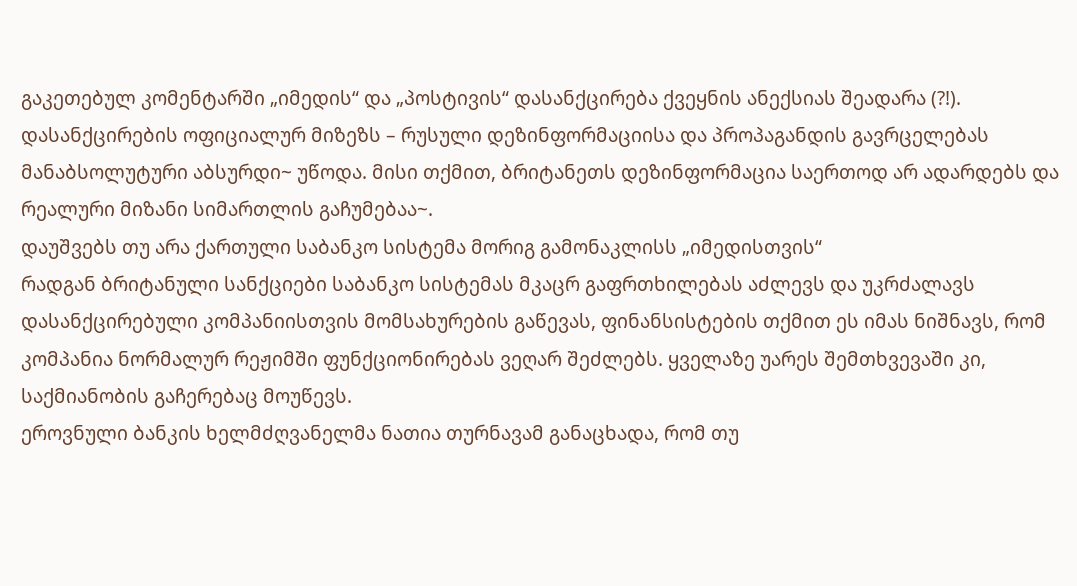გაკეთებულ კომენტარში „იმედის“ და „პოსტივის“ დასანქცირება ქვეყნის ანექსიას შეადარა (?!).
დასანქცირების ოფიციალურ მიზეზს – რუსული დეზინფორმაციისა და პროპაგანდის გავრცელებას მანაბსოლუტური აბსურდი~ უწოდა. მისი თქმით, ბრიტანეთს დეზინფორმაცია საერთოდ არ ადარდებს და რეალური მიზანი სიმართლის გაჩუმებაა~.
დაუშვებს თუ არა ქართული საბანკო სისტემა მორიგ გამონაკლისს „იმედისთვის“
რადგან ბრიტანული სანქციები საბანკო სისტემას მკაცრ გაფრთხილებას აძლევს და უკრძალავს დასანქცირებული კომპანიისთვის მომსახურების გაწევას, ფინანსისტების თქმით ეს იმას ნიშნავს, რომ კომპანია ნორმალურ რეჟიმში ფუნქციონირებას ვეღარ შეძლებს. ყველაზე უარეს შემთხვევაში კი, საქმიანობის გაჩერებაც მოუწევს.
ეროვნული ბანკის ხელმძღვანელმა ნათია თურნავამ განაცხადა, რომ თუ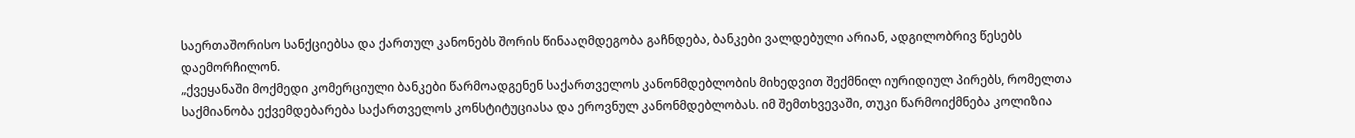საერთაშორისო სანქციებსა და ქართულ კანონებს შორის წინააღმდეგობა გაჩნდება, ბანკები ვალდებული არიან, ადგილობრივ წესებს დაემორჩილონ.
„ქვეყანაში მოქმედი კომერციული ბანკები წარმოადგენენ საქართველოს კანონმდებლობის მიხედვით შექმნილ იურიდიულ პირებს, რომელთა საქმიანობა ექვემდებარება საქართველოს კონსტიტუციასა და ეროვნულ კანონმდებლობას. იმ შემთხვევაში, თუკი წარმოიქმნება კოლიზია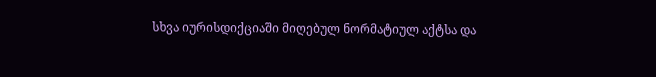სხვა იურისდიქციაში მიღებულ ნორმატიულ აქტსა და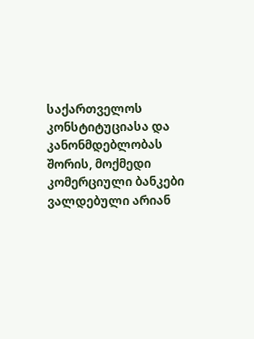საქართველოს კონსტიტუციასა და კანონმდებლობას შორის, მოქმედი კომერციული ბანკები ვალდებული არიან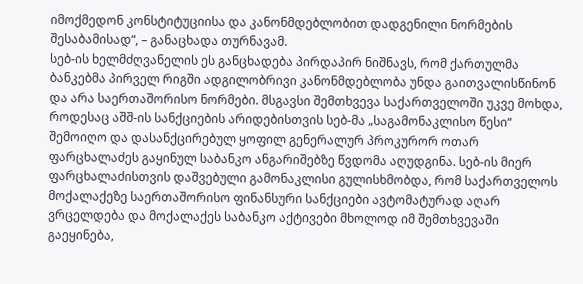იმოქმედონ კონსტიტუციისა და კანონმდებლობით დადგენილი ნორმების შესაბამისად“, – განაცხადა თურნავამ.
სებ-ის ხელმძღვანელის ეს განცხადება პირდაპირ ნიშნავს, რომ ქართულმა ბანკებმა პირველ რიგში ადგილობრივი კანონმდებლობა უნდა გაითვალისწინონ და არა საერთაშორისო ნორმები. მსგავსი შემთხვევა საქართველოში უკვე მოხდა, როდესაც აშშ-ის სანქციების არიდებისთვის სებ-მა „საგამონაკლისო წესი“ შემოიღო და დასანქცირებულ ყოფილ გენერალურ პროკურორ ოთარ ფარცხალაძეს გაყინულ საბანკო ანგარიშებზე წვდომა აღუდგინა. სებ-ის მიერ ფარცხალაძისთვის დაშვებული გამონაკლისი გულისხმობდა, რომ საქართველოს მოქალაქეზე საერთაშორისო ფინანსური სანქციები ავტომატურად აღარ ვრცელდება და მოქალაქეს საბანკო აქტივები მხოლოდ იმ შემთხვევაში გაეყინება,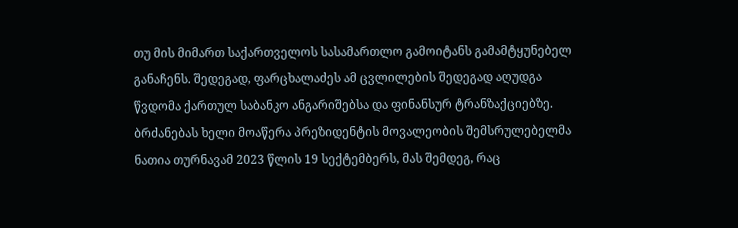თუ მის მიმართ საქართველოს სასამართლო გამოიტანს გამამტყუნებელ განაჩენს. შედეგად, ფარცხალაძეს ამ ცვლილების შედეგად აღუდგა წვდომა ქართულ საბანკო ანგარიშებსა და ფინანსურ ტრანზაქციებზე. ბრძანებას ხელი მოაწერა პრეზიდენტის მოვალეობის შემსრულებელმა ნათია თურნავამ 2023 წლის 19 სექტემბერს, მას შემდეგ, რაც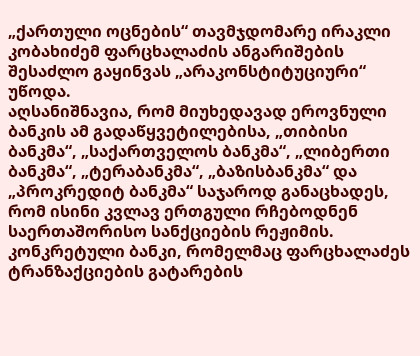„ქართული ოცნების“ თავმჯდომარე ირაკლი კობახიძემ ფარცხალაძის ანგარიშების შესაძლო გაყინვას „არაკონსტიტუციური“ უწოდა.
აღსანიშნავია, რომ მიუხედავად ეროვნული ბანკის ამ გადაწყვეტილებისა, „თიბისი ბანკმა“, „საქართველოს ბანკმა“, „ლიბერთი ბანკმა“, „ტერაბანკმა“, „ბაზისბანკმა“ და „პროკრედიტ ბანკმა“ საჯაროდ განაცხადეს, რომ ისინი კვლავ ერთგული რჩებოდნენ საერთაშორისო სანქციების რეჟიმის. კონკრეტული ბანკი, რომელმაც ფარცხალაძეს ტრანზაქციების გატარების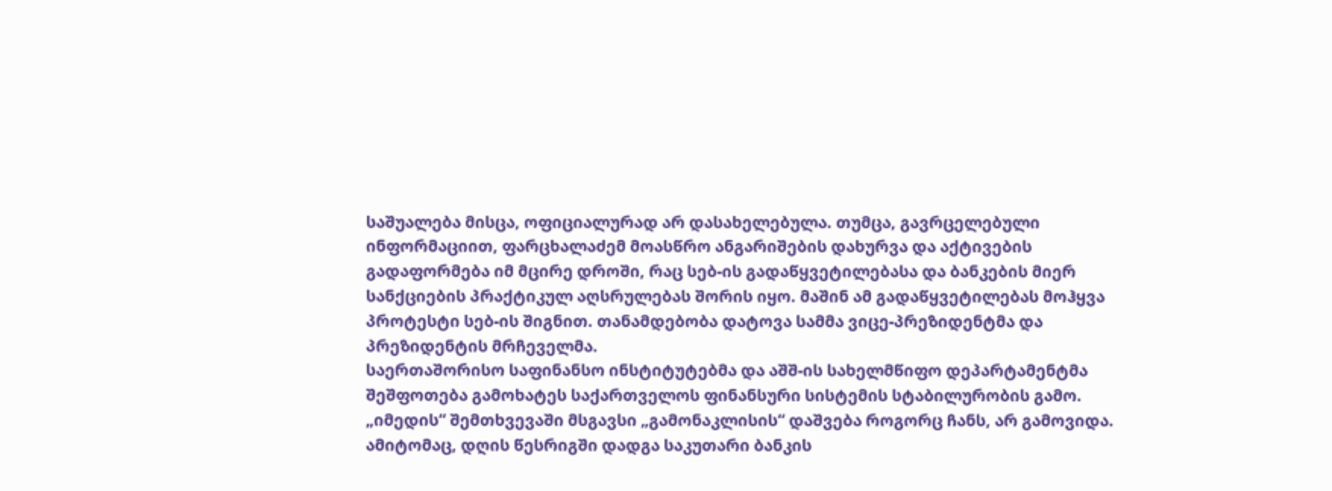საშუალება მისცა, ოფიციალურად არ დასახელებულა. თუმცა, გავრცელებული ინფორმაციით, ფარცხალაძემ მოასწრო ანგარიშების დახურვა და აქტივების გადაფორმება იმ მცირე დროში, რაც სებ-ის გადაწყვეტილებასა და ბანკების მიერ სანქციების პრაქტიკულ აღსრულებას შორის იყო. მაშინ ამ გადაწყვეტილებას მოჰყვა პროტესტი სებ-ის შიგნით. თანამდებობა დატოვა სამმა ვიცე-პრეზიდენტმა და პრეზიდენტის მრჩეველმა.
საერთაშორისო საფინანსო ინსტიტუტებმა და აშშ-ის სახელმწიფო დეპარტამენტმა შეშფოთება გამოხატეს საქართველოს ფინანსური სისტემის სტაბილურობის გამო. „იმედის“ შემთხვევაში მსგავსი „გამონაკლისის“ დაშვება როგორც ჩანს, არ გამოვიდა. ამიტომაც, დღის წესრიგში დადგა საკუთარი ბანკის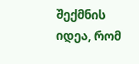შექმნის იდეა, რომ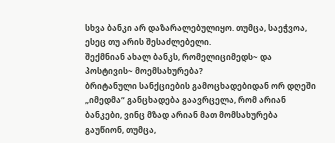სხვა ბანკი არ დაზარალებულიყო. თუმცა, საეჭვოა, ესეც თუ არის შესაძლებელი.
შექმნიან ახალ ბანკს, რომელიციმედს~ და პოსტივის~ მოემსახურება?
ბრიტანული სანქციების გამოცხადებიდან ორ დღეში „იმედმა“ განცხადება გაავრცელა, რომ არიან ბანკები, ვინც მზად არიან მათ მომსახურება გაუწიონ, თუმცა,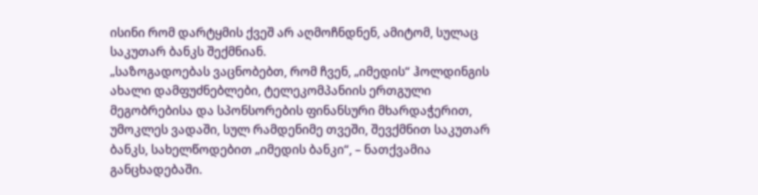ისინი რომ დარტყმის ქვეშ არ აღმოჩნდნენ, ამიტომ, სულაც საკუთარ ბანკს შექმნიან.
„საზოგადოებას ვაცნობებთ, რომ ჩვენ, „იმედის“ ჰოლდინგის ახალი დამფუძნებლები, ტელეკომპანიის ერთგული მეგობრებისა და სპონსორების ფინანსური მხარდაჭერით, უმოკლეს ვადაში, სულ რამდენიმე თვეში, შევქმნით საკუთარ ბანკს, სახელწოდებით „იმედის ბანკი“, – ნათქვამია განცხადებაში.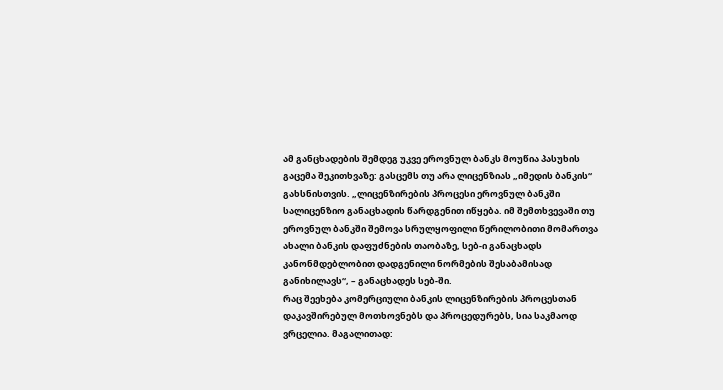ამ განცხადების შემდეგ უკვე ეროვნულ ბანკს მოუწია პასუხის გაცემა შეკითხვაზე: გასცემს თუ არა ლიცენზიას „იმედის ბანკის“ გახსნისთვის. „ლიცენზირების პროცესი ეროვნულ ბანკში სალიცენზიო განაცხადის წარდგენით იწყება. იმ შემთხვევაში თუ ეროვნულ ბანკში შემოვა სრულყოფილი წერილობითი მომართვა ახალი ბანკის დაფუძნების თაობაზე, სებ-ი განაცხადს კანონმდებლობით დადგენილი ნორმების შესაბამისად განიხილავს“, – განაცხადეს სებ-ში.
რაც შეეხება კომერციული ბანკის ლიცენზირების პროცესთან დაკავშირებულ მოთხოვნებს და პროცედურებს, სია საკმაოდ ვრცელია. მაგალითად: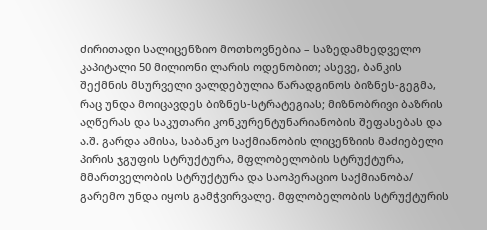ძირითადი სალიცენზიო მოთხოვნებია – საზედამხედველო კაპიტალი 50 მილიონი ლარის ოდენობით; ასევე, ბანკის შექმნის მსურველი ვალდებულია წარადგინოს ბიზნეს-გეგმა, რაც უნდა მოიცავდეს ბიზნეს-სტრატეგიას; მიზნობრივი ბაზრის აღწერას და საკუთარი კონკურენტუნარიანობის შეფასებას და ა.შ. გარდა ამისა, საბანკო საქმიანობის ლიცენზიის მაძიებელი პირის ჯგუფის სტრუქტურა, მფლობელობის სტრუქტურა, მმართველობის სტრუქტურა და საოპერაციო საქმიანობა/ გარემო უნდა იყოს გამჭვირვალე. მფლობელობის სტრუქტურის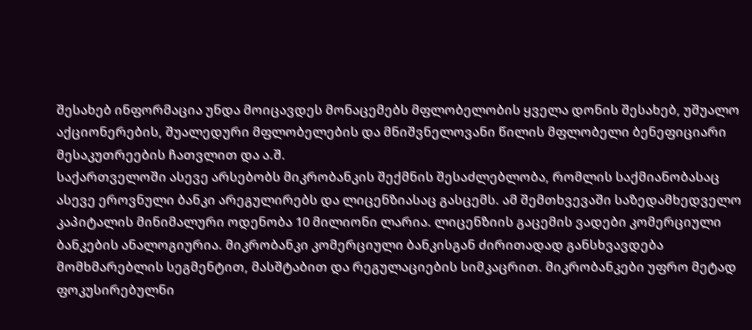შესახებ ინფორმაცია უნდა მოიცავდეს მონაცემებს მფლობელობის ყველა დონის შესახებ, უშუალო აქციონერების, შუალედური მფლობელების და მნიშვნელოვანი წილის მფლობელი ბენეფიციარი მესაკუთრეების ჩათვლით და ა.შ.
საქართველოში ასევე არსებობს მიკრობანკის შექმნის შესაძლებლობა, რომლის საქმიანობასაც ასევე ეროვნული ბანკი არეგულირებს და ლიცენზიასაც გასცემს. ამ შემთხვევაში საზედამხედველო კაპიტალის მინიმალური ოდენობა 10 მილიონი ლარია. ლიცენზიის გაცემის ვადები კომერციული ბანკების ანალოგიურია. მიკრობანკი კომერციული ბანკისგან ძირითადად განსხვავდება მომხმარებლის სეგმენტით, მასშტაბით და რეგულაციების სიმკაცრით. მიკრობანკები უფრო მეტად ფოკუსირებულნი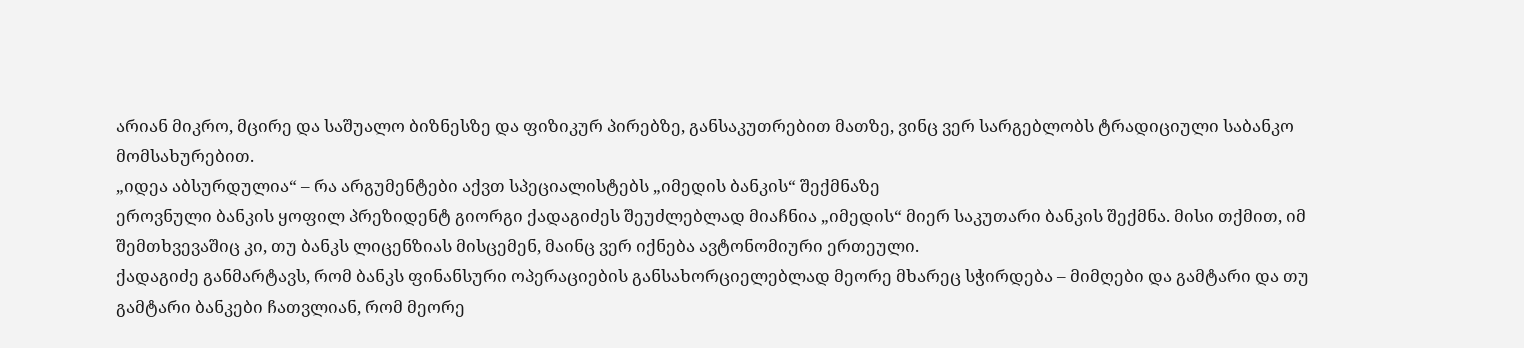არიან მიკრო, მცირე და საშუალო ბიზნესზე და ფიზიკურ პირებზე, განსაკუთრებით მათზე, ვინც ვერ სარგებლობს ტრადიციული საბანკო მომსახურებით.
„იდეა აბსურდულია“ – რა არგუმენტები აქვთ სპეციალისტებს „იმედის ბანკის“ შექმნაზე
ეროვნული ბანკის ყოფილ პრეზიდენტ გიორგი ქადაგიძეს შეუძლებლად მიაჩნია „იმედის“ მიერ საკუთარი ბანკის შექმნა. მისი თქმით, იმ შემთხვევაშიც კი, თუ ბანკს ლიცენზიას მისცემენ, მაინც ვერ იქნება ავტონომიური ერთეული.
ქადაგიძე განმარტავს, რომ ბანკს ფინანსური ოპერაციების განსახორციელებლად მეორე მხარეც სჭირდება – მიმღები და გამტარი და თუ გამტარი ბანკები ჩათვლიან, რომ მეორე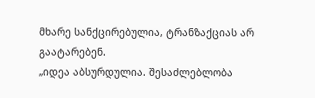მხარე სანქცირებულია, ტრანზაქციას არ გაატარებენ.
„იდეა აბსურდულია. შესაძლებლობა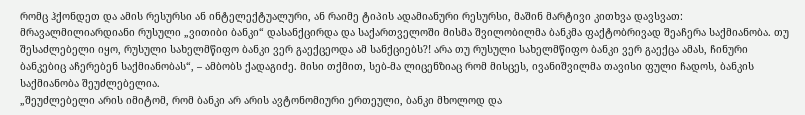რომც ჰქონდეთ და ამის რესურსი ან ინტელექტუალური, ან რაიმე ტიპის ადამიანური რესურსი, მაშინ მარტივი კითხვა დავსვათ: მრავალმილიარდიანი რუსული „ვითიბი ბანკი“ დასანქცირდა და საქართველოში მისმა შვილობილმა ბანკმა ფაქტობრივად შეაჩერა საქმიანობა. თუ შესაძლებელი იყო, რუსული სახელმწიფო ბანკი ვერ გაექცეოდა ამ სანქციებს?! არა თუ რუსული სახელმწიფო ბანკი ვერ გაექცა ამას, ჩინური ბანკებიც აჩერებენ საქმიანობას“, – ამბობს ქადაგიძე. მისი თქმით, სებ-მა ლიცენზიაც რომ მისცეს, ივანიშვილმა თავისი ფული ჩადოს, ბანკის საქმიანობა შეუძლებელია.
„შეუძლებელი არის იმიტომ, რომ ბანკი არ არის ავტონომიური ერთეული, ბანკი მხოლოდ და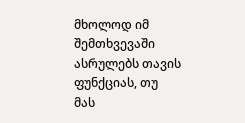მხოლოდ იმ შემთხვევაში ასრულებს თავის ფუნქციას, თუ მას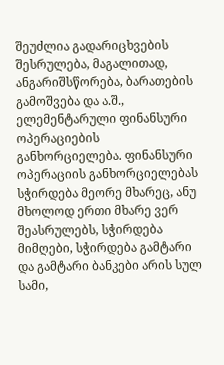შეუძლია გადარიცხვების შესრულება, მაგალითად, ანგარიშსწორება, ბარათების გამოშვება და ა.შ., ელემენტარული ფინანსური ოპერაციების განხორციელება. ფინანსური ოპერაციის განხორციელებას სჭირდება მეორე მხარეც, ანუ მხოლოდ ერთი მხარე ვერ შეასრულებს, სჭირდება მიმღები, სჭირდება გამტარი და გამტარი ბანკები არის სულ სამი,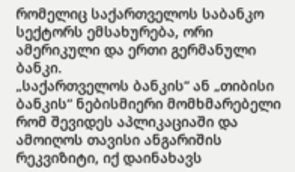რომელიც საქართველოს საბანკო სექტორს ემსახურება, ორი ამერიკული და ერთი გერმანული ბანკი.
„საქართველოს ბანკის“ ან „თიბისი ბანკის“ ნებისმიერი მომხმარებელი რომ შევიდეს აპლიკაციაში და ამოიღოს თავისი ანგარიშის რეკვიზიტი, იქ დაინახავს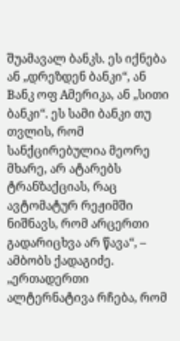შუამავალ ბანკს. ეს იქნება ან „დრეზდენ ბანკი“, ან Bანკ ოფ Aმერიკა, ან „სითი ბანკი“. ეს სამი ბანკი თუ თვლის, რომ სანქცირებულია მეორე მხარე, არ ატარებს ტრანზაქციას, რაც ავტომატურ რეჟიმში ნიშნავს, რომ არცერთი გადარიცხვა არ წავა“, – ამბობს ქადაგიძე. „ერთადერთი ალტერნატივა რჩება, რომ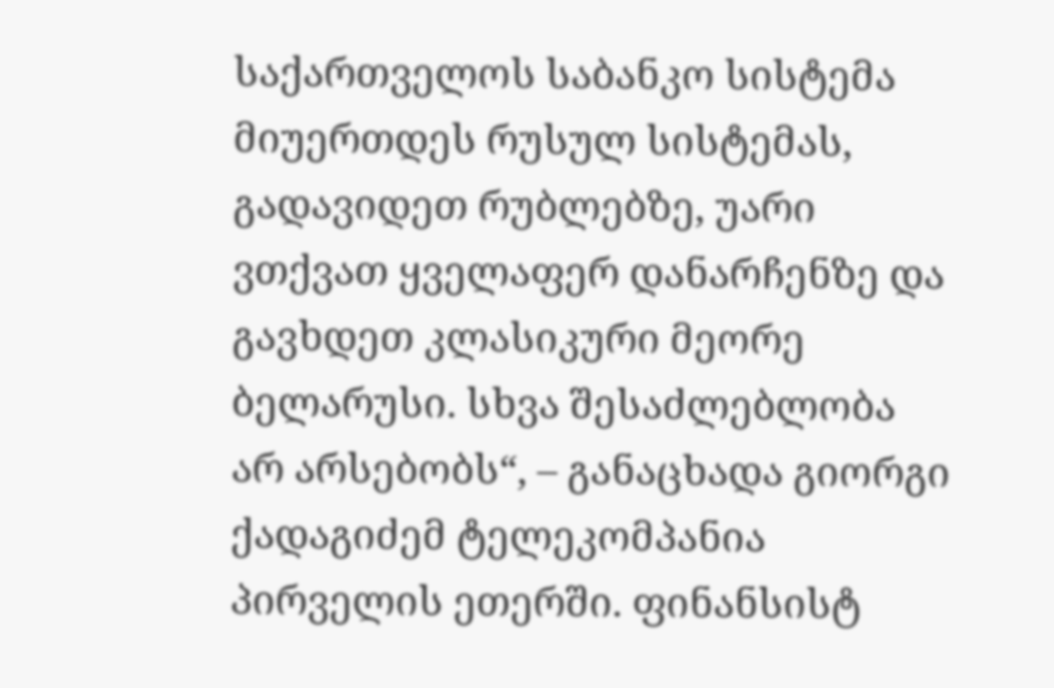საქართველოს საბანკო სისტემა მიუერთდეს რუსულ სისტემას, გადავიდეთ რუბლებზე, უარი ვთქვათ ყველაფერ დანარჩენზე და გავხდეთ კლასიკური მეორე ბელარუსი. სხვა შესაძლებლობა არ არსებობს“, – განაცხადა გიორგი ქადაგიძემ ტელეკომპანია პირველის ეთერში. ფინანსისტ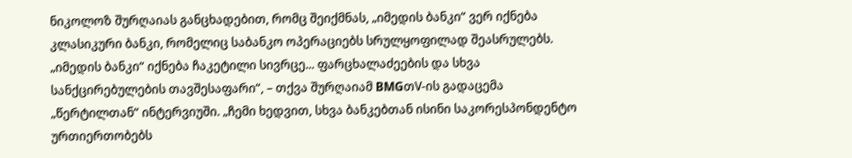ნიკოლოზ შურღაიას განცხადებით, რომც შეიქმნას, „იმედის ბანკი“ ვერ იქნება კლასიკური ბანკი, რომელიც საბანკო ოპერაციებს სრულყოფილად შეასრულებს.
„იმედის ბანკი“ იქნება ჩაკეტილი სივრცე... ფარცხალაძეების და სხვა სანქცირებულების თავშესაფარი“, – თქვა შურღაიამ BMGთV-ის გადაცემა „წერტილთან“ ინტერვიუში. „ჩემი ხედვით, სხვა ბანკებთან ისინი საკორესპონდენტო ურთიერთობებს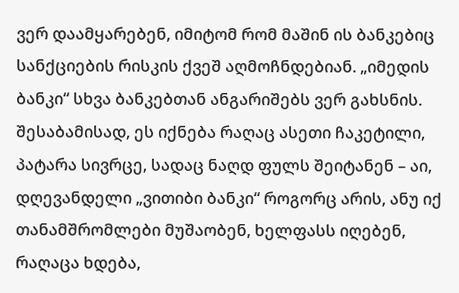ვერ დაამყარებენ, იმიტომ რომ მაშინ ის ბანკებიც სანქციების რისკის ქვეშ აღმოჩნდებიან. „იმედის ბანკი“ სხვა ბანკებთან ანგარიშებს ვერ გახსნის. შესაბამისად, ეს იქნება რაღაც ასეთი ჩაკეტილი, პატარა სივრცე, სადაც ნაღდ ფულს შეიტანენ – აი, დღევანდელი „ვითიბი ბანკი“ როგორც არის, ანუ იქ თანამშრომლები მუშაობენ, ხელფასს იღებენ, რაღაცა ხდება,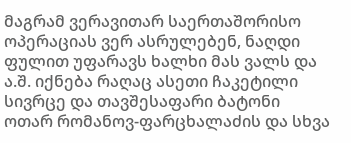მაგრამ ვერავითარ საერთაშორისო ოპერაციას ვერ ასრულებენ, ნაღდი ფულით უფარავს ხალხი მას ვალს და ა.შ. იქნება რაღაც ასეთი ჩაკეტილი სივრცე და თავშესაფარი ბატონი ოთარ რომანოვ-ფარცხალაძის და სხვა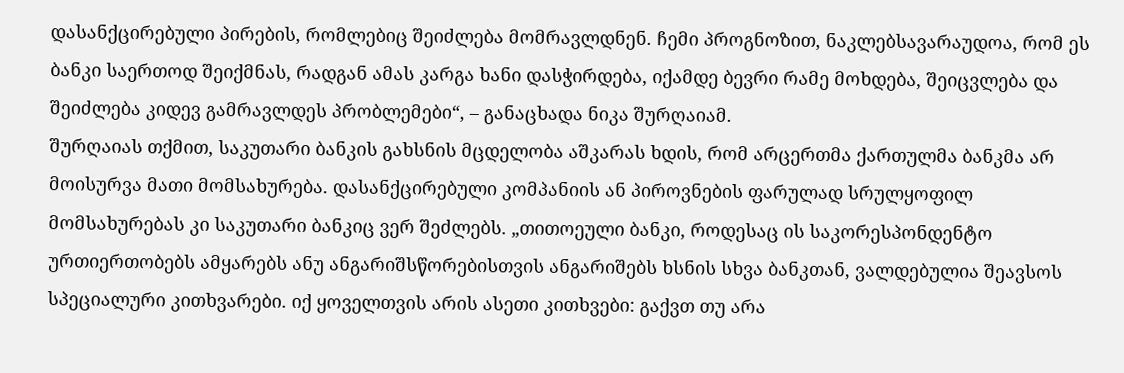დასანქცირებული პირების, რომლებიც შეიძლება მომრავლდნენ. ჩემი პროგნოზით, ნაკლებსავარაუდოა, რომ ეს ბანკი საერთოდ შეიქმნას, რადგან ამას კარგა ხანი დასჭირდება, იქამდე ბევრი რამე მოხდება, შეიცვლება და შეიძლება კიდევ გამრავლდეს პრობლემები“, – განაცხადა ნიკა შურღაიამ.
შურღაიას თქმით, საკუთარი ბანკის გახსნის მცდელობა აშკარას ხდის, რომ არცერთმა ქართულმა ბანკმა არ მოისურვა მათი მომსახურება. დასანქცირებული კომპანიის ან პიროვნების ფარულად სრულყოფილ მომსახურებას კი საკუთარი ბანკიც ვერ შეძლებს. „თითოეული ბანკი, როდესაც ის საკორესპონდენტო ურთიერთობებს ამყარებს ანუ ანგარიშსწორებისთვის ანგარიშებს ხსნის სხვა ბანკთან, ვალდებულია შეავსოს სპეციალური კითხვარები. იქ ყოველთვის არის ასეთი კითხვები: გაქვთ თუ არა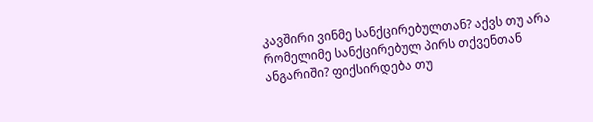კავშირი ვინმე სანქცირებულთან? აქვს თუ არა რომელიმე სანქცირებულ პირს თქვენთან ანგარიში? ფიქსირდება თუ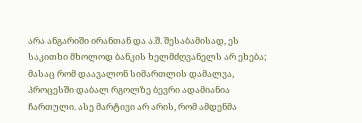არა ანგარიში ირანთან და ა.შ. შესაბამისად, ეს საკითხი მხოლოდ ბანკის ხელმძღვანელს არ ეხება; მასაც რომ დაავალონ სიმართლის დამალვა, პროცესში დაბალ რგოლზე ბევრი ადამიანია ჩართული. ასე მარტივი არ არის, რომ ამდენმა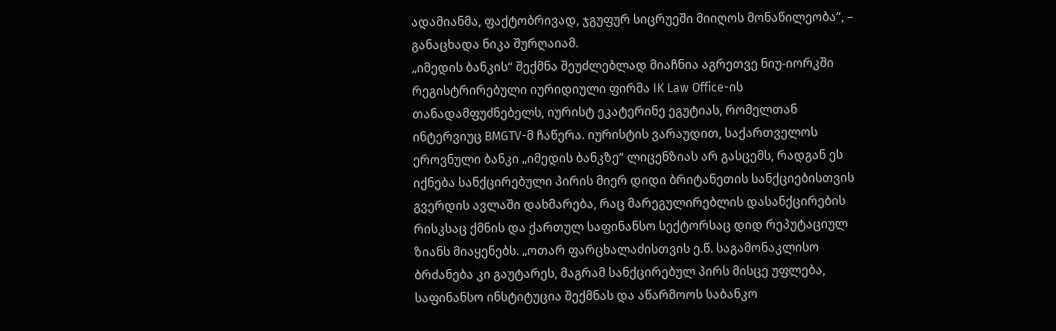ადამიანმა, ფაქტობრივად, ჯგუფურ სიცრუეში მიიღოს მონაწილეობა“, – განაცხადა ნიკა შურღაიამ.
„იმედის ბანკის“ შექმნა შეუძლებლად მიაჩნია აგრეთვე ნიუ-იორკში რეგისტრირებული იურიდიული ფირმა IK Law Office-ის თანადამფუძნებელს, იურისტ ეკატერინე ეგუტიას, რომელთან ინტერვიუც BMGTV-მ ჩაწერა. იურისტის ვარაუდით, საქართველოს ეროვნული ბანკი „იმედის ბანკზე“ ლიცენზიას არ გასცემს, რადგან ეს იქნება სანქცირებული პირის მიერ დიდი ბრიტანეთის სანქციებისთვის გვერდის ავლაში დახმარება, რაც მარეგულირებლის დასანქცირების რისკსაც ქმნის და ქართულ საფინანსო სექტორსაც დიდ რეპუტაციულ ზიანს მიაყენებს. „ოთარ ფარცხალაძისთვის ე.წ. საგამონაკლისო ბრძანება კი გაუტარეს, მაგრამ სანქცირებულ პირს მისცე უფლება, საფინანსო ინსტიტუცია შექმნას და აწარმოოს საბანკო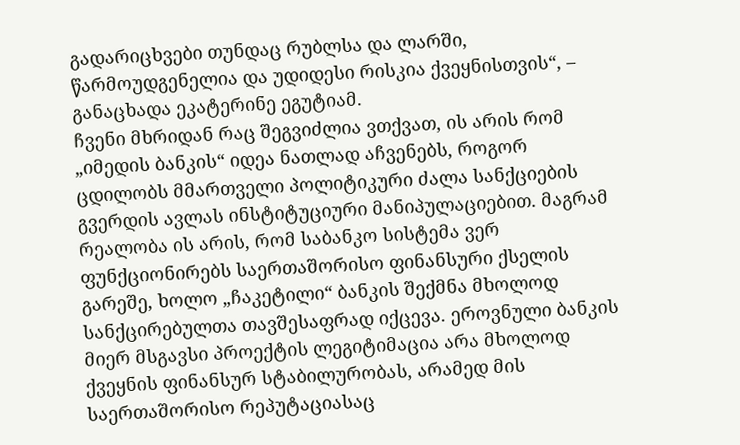გადარიცხვები თუნდაც რუბლსა და ლარში, წარმოუდგენელია და უდიდესი რისკია ქვეყნისთვის“, – განაცხადა ეკატერინე ეგუტიამ.
ჩვენი მხრიდან რაც შეგვიძლია ვთქვათ, ის არის რომ „იმედის ბანკის“ იდეა ნათლად აჩვენებს, როგორ ცდილობს მმართველი პოლიტიკური ძალა სანქციების გვერდის ავლას ინსტიტუციური მანიპულაციებით. მაგრამ რეალობა ის არის, რომ საბანკო სისტემა ვერ ფუნქციონირებს საერთაშორისო ფინანსური ქსელის გარეშე, ხოლო „ჩაკეტილი“ ბანკის შექმნა მხოლოდ სანქცირებულთა თავშესაფრად იქცევა. ეროვნული ბანკის მიერ მსგავსი პროექტის ლეგიტიმაცია არა მხოლოდ ქვეყნის ფინანსურ სტაბილურობას, არამედ მის საერთაშორისო რეპუტაციასაც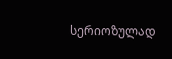სერიოზულად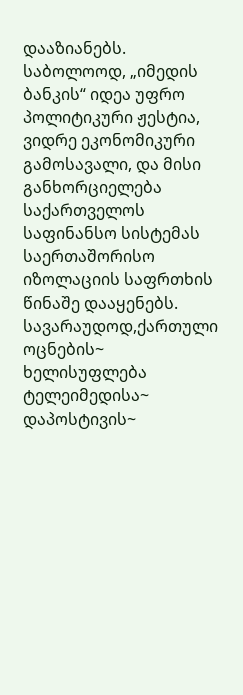დააზიანებს. საბოლოოდ, „იმედის ბანკის“ იდეა უფრო პოლიტიკური ჟესტია, ვიდრე ეკონომიკური გამოსავალი, და მისი განხორციელება საქართველოს საფინანსო სისტემას საერთაშორისო იზოლაციის საფრთხის წინაშე დააყენებს.
სავარაუდოდ,ქართული ოცნების~ ხელისუფლება ტელეიმედისა~ დაპოსტივის~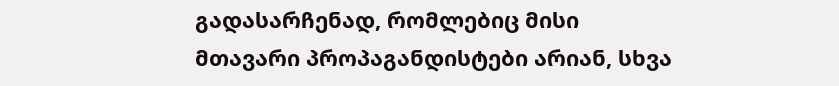გადასარჩენად, რომლებიც მისი მთავარი პროპაგანდისტები არიან, სხვა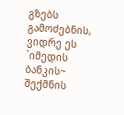გზებს გამოძებნის, ვიდრე ეს `იმედის ბანკის~ შექმნის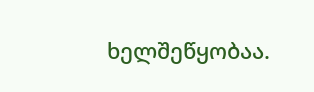ხელშეწყობაა.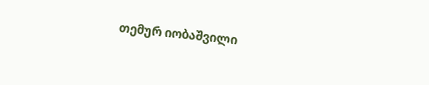თემურ იობაშვილი